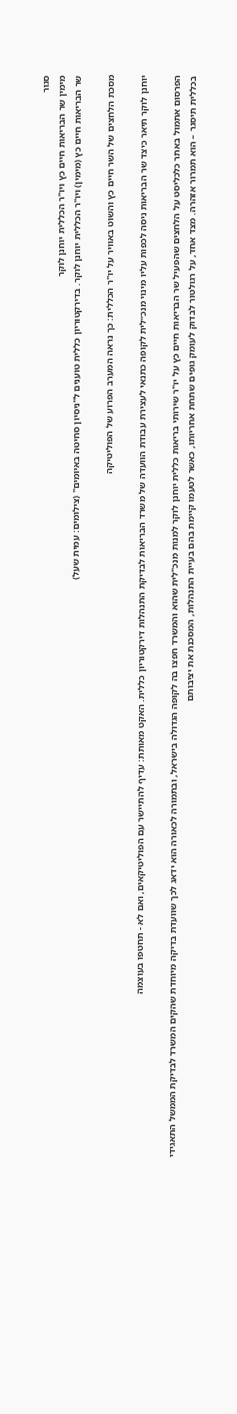סגור
מימין שר הבריאות חיים כץ ויו"ר הכללית יוחנן לוקר
שר הבריאות חיים כץ (מימין) ויו"ר הכללית יוחנן לוקר. בדירקטוריון כללית טוענים ל"ניסיון סחיטה באיומים" (צילומים: עמית שעל)

מסכת הלחצים של השר חיים כץ והשוט באוויר על יו"ר הכללית: כך נראה המערב הפרוע של הפוליטיקה

יוחנן לוקר תיאר כיצד שר הבריאות ניסה לכפות עליו מינוי מנכ״לית לקופה כתנאי לעצירת עבודת הוועדה של משרד הבריאות לבדיקת התנהלות דירקטוריון כללית. האקט מאותת: עדיף להתיישר עם הפוליטיקאים, ואם לא - תחטפו בעוצמה

הפרסום אתמול באתר כלכליסט על הלחצים שהפעיל שר הבריאות חיים כץ על יו"ר שירותי בריאות כללית יוחנן לוקר למנות מנכ"לית שהוא והמשרד חפצו בה לקופה הגדולה בישראל, ובתמורה לכאורה הוא ידאג לכך שוועדת בדיקה מיוחדת שהקים המשרד לבדיקת הממשל התאגידי בכללית תיסגר – הוא תמרור אזהרה. מצד אחד, על רגולטור לבדוק לעומק גופים שתחת אחריותו, כאשר לטעמו קיימת בהם בעיית התנהלות, המסכנת את יציבותם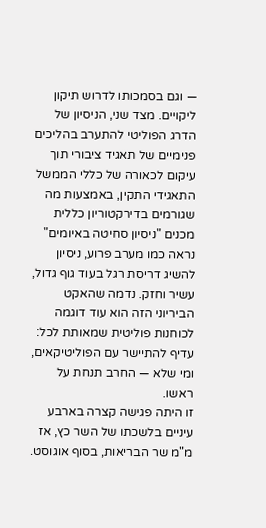— וגם בסמכותו לדרוש תיקון ליקויים. מצד שני, הניסיון של הדרג הפוליטי להתערב בהליכים פנימיים של תאגיד ציבורי תוך עיקום לכאורה של כללי הממשל התאגידי התקין, באמצעות מה שגורמים בדירקטוריון כללית מכנים "ניסיון סחיטה באיומים" נראה כמו מערב פרוע, ניסיון להשיג דריסת רגל בעוד גוף גדול, עשיר וחזק. נדמה שהאקט הביריוני הזה הוא עוד דוגמה לכוחנות פוליטית שמאותת לכל: עדיף להתיישר עם הפוליטיקאים, ומי שלא — החרב תנחת על ראשו.
זו היתה פגישה קצרה בארבע עיניים בלשכתו של השר כץ, אז מ"מ שר הבריאות, בסוף אוגוסט.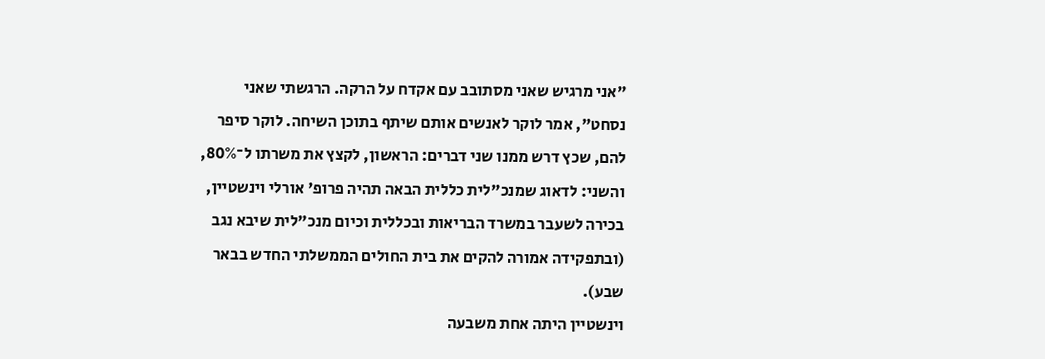"אני מרגיש שאני מסתובב עם אקדח על הרקה. הרגשתי שאני נסחט", אמר לוקר לאנשים אותם שיתף בתוכן השיחה. לוקר סיפר להם, שכץ דרש ממנו שני דברים: הראשון, לקצץ את משרתו ל־80%, והשני: לדאוג שמנכ"לית כללית הבאה תהיה פרופ' אורלי וינשטיין, בכירה לשעבר במשרד הבריאות ובכללית וכיום מנכ"לית שיבא נגב (ובתפקידה אמורה להקים את בית החולים הממשלתי החדש בבאר שבע).
וינשטיין היתה אחת משבעה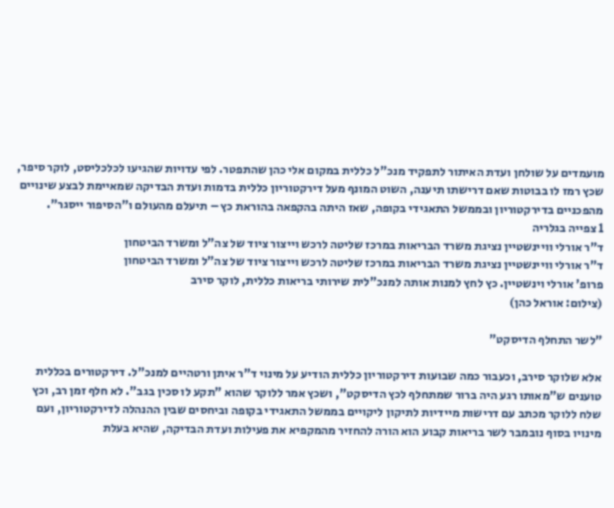מועמדים על שולחן ועדת האיתור לתפקיד מנכ"ל כללית במקום אלי כהן שהתפטר. לפי עדויות שהגיעו לכלכליסט, לוקר סיפר, שכץ רמז לו בבוטות שאם דרישתו תיענה, השוט המונף מעל דירקטוריון כללית בדמות ועדת הבדיקה שמאיימת לבצע שינויים מהפכניים בדירקטוריון ובממשל התאגידי בקופה, שאז היתה בהקפאה בהוראת כץ – תיעלם מהעולם ו"הסיפור ייסגר".
1 צפייה בגלריה
ד"ר אורלי וויינשטיין נציגת משרד הבריאות במרכז שליטה לרכש וייצור ציוד של צה"ל ומשרד הביטחון
ד"ר אורלי וויינשטיין נציגת משרד הבריאות במרכז שליטה לרכש וייצור ציוד של צה"ל ומשרד הביטחון
פרופ' אורלי וינשטיין. כץ לחץ למנות אותה למנכ"לית שירותי בריאות כללית, לוקר סירב
(צילום: אוראל כהן)

"לשר התחלף הדיסקט"

אלא שלוקר סירב, וכעבור כמה שבועות דירקטוריון כללית הודיע על מינוי ד"ר איתן ורטהיים למנכ"ל. דירקטורים בכללית טוענים ש"מאותו רגע היה ברור שמתחלף לכץ הדיסקט", ושכץ אמר ללוקר שהוא "תקע לו סכין בגב". לא חלף זמן רב, וכץ שלח ללוקר מכתב עם דרישות מיידיות לתיקון ליקויים בממשל התאגידי בקופה וביחסים שבין ההנהלה לדירקטוריון, ועם מינויו בסוף נובמבר לשר בריאות קבוע הוא הורה להחזיר מהמקפיא את פעילות ועדת הבדיקה, שהיא בעלת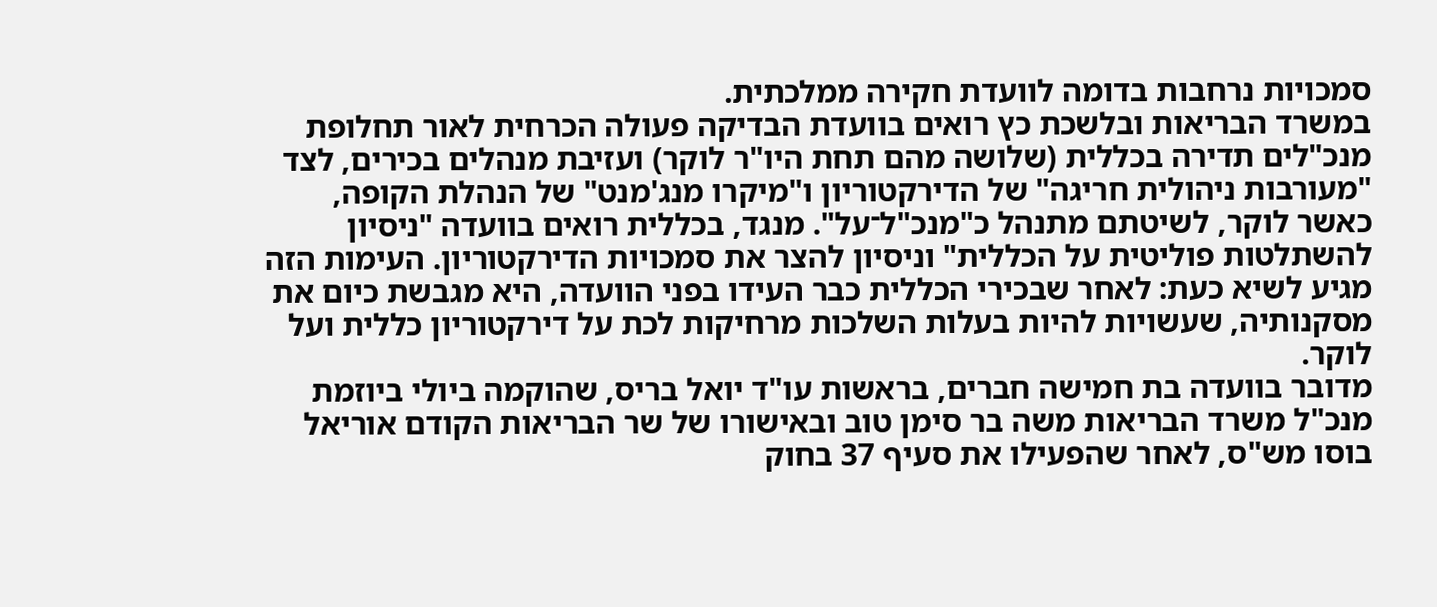סמכויות נרחבות בדומה לוועדת חקירה ממלכתית.
במשרד הבריאות ובלשכת כץ רואים בוועדת הבדיקה פעולה הכרחית לאור תחלופת מנכ"לים תדירה בכללית (שלושה מהם תחת היו"ר לוקר) ועזיבת מנהלים בכירים, לצד "מעורבות ניהולית חריגה" של הדירקטוריון ו"מיקרו מנג'מנט" של הנהלת הקופה, כאשר לוקר, לשיטתם מתנהל כ"מנכ"ל־על". מנגד, בכללית רואים בוועדה "ניסיון להשתלטות פוליטית על הכללית" וניסיון להצר את סמכויות הדירקטוריון. העימות הזה מגיע לשיא כעת: לאחר שבכירי הכללית כבר העידו בפני הוועדה, היא מגבשת כיום את מסקנותיה, שעשויות להיות בעלות השלכות מרחיקות לכת על דירקטוריון כללית ועל לוקר.
מדובר בוועדה בת חמישה חברים, בראשות עו"ד יואל בריס, שהוקמה ביולי ביוזמת מנכ"ל משרד הבריאות משה בר סימן טוב ובאישורו של שר הבריאות הקודם אוריאל בוסו מש"ס, לאחר שהפעילו את סעיף 37 בחוק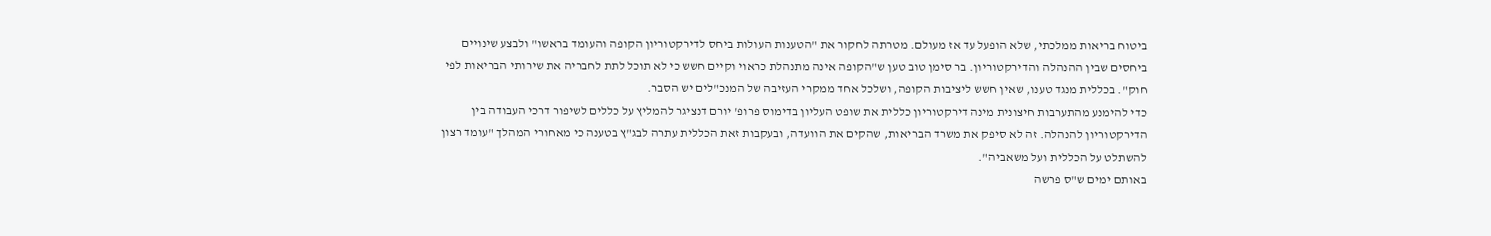ביטוח בריאות ממלכתי, שלא הופעל עד אז מעולם. מטרתה לחקור את "הטענות העולות ביחס לדירקטוריון הקופה והעומד בראשו" ולבצע שינויים ביחסים שבין ההנהלה והדירקטוריון. בר סימן טוב טען ש"הקופה אינה מתנהלת כראוי וקיים חשש כי לא תוכל לתת לחבריה את שירותי הבריאות לפי חוק". בכללית מנגד טענו, שאין חשש ליציבות הקופה, ושלכל אחד ממקרי העזיבה של המנכ"לים יש הסבר.
כדי להימנע מהתערבות חיצונית מינה דירקטוריון כללית את שופט העליון בדימוס פרופ' יורם דנציגר להמליץ על כללים לשיפור דרכי העבודה בין הדירקטוריון להנהלה. זה לא סיפק את משרד הבריאות, שהקים את הוועדה, ובעקבות זאת הכללית עתרה לבג"ץ בטענה כי מאחורי המהלך "עומד רצון להשתלט על הכללית ועל משאביה".
באותם ימים ש"ס פרשה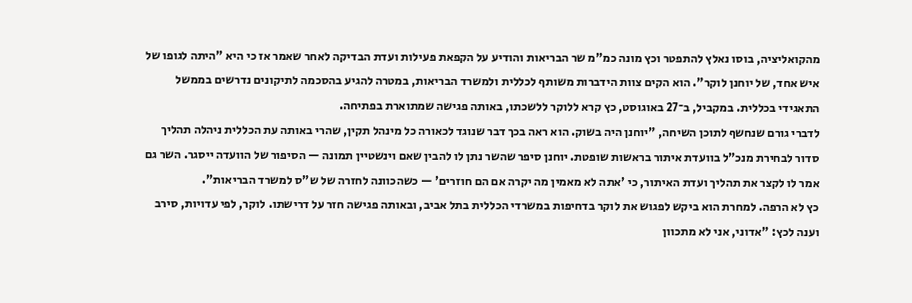מהקואליציה, בוסו נאלץ להתפטר וכץ מונה כמ"מ שר הבריאות והודיע על הקפאת פעילות ועדת הבדיקה לאחר שאמר אז כי היא "היתה לגופו של איש אחד, של יוחנן לוקר". הוא הקים צוות הידברות משותף לכללית ולמשרד הבריאות, במטרה להגיע בהסכמה לתיקונים נדרשים בממשל התאגידי בכללית. במקביל, ב־27 באוגוסט, כץ קרא ללוקר ללשכתו, באותה פגישה שמתוארת בפתיחה.
לדברי גורם שנחשף לתוכן השיחה, "יוחנן היה בשוק. הוא ראה בכך דבר שנוגד לכאורה כל מינהל תקין, שהרי באותה עת הכללית ניהלה תהליך סדור לבחירת מנכ"ל בוועדת איתור בראשות שופטת. יוחנן סיפר שהשר נתן לו להבין שאם וינשטיין תמונה — הסיפור של הוועדה ייסגר. השר גם אמר לו לקצר את תהליך ועדת האיתור, כי 'אתה לא מאמין מה יקרה אם הם חוזרים' — כשהכוונה לחזרה של ש"ס למשרד הבריאות".
כץ לא הרפה. למחרת הוא ביקש לפגוש את לוקר בדחיפות במשרדי הכללית בתל אביב, ובאותה פגישה חזר על דרישתו. לוקר, לפי עדויות, סירב וענה לכץ: "אדוני, אני לא מתכוון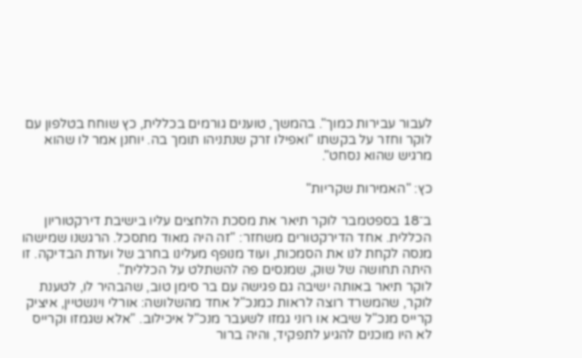לעבור עבירות כמוך". בהמשך, טוענים גורמים בכללית, כץ שוחח בטלפון עם לוקר וחזר על בקשתו "ואפילו זרק שנתניהו תומך בה. יוחנן אמר לו שהוא מרגיש שהוא נסחט".

כץ: "האמירות שקריות"

ב־18 בספטמבר לוקר תיאר את מסכת הלחצים עליו בישיבת דירקטוריון הכללית. אחד הדירקטורים משחזר: "זה היה מאוד מתסכל. הרגשנו שמישהו מנסה לקחת לנו את הסמכות, ועוד מנופף מעלינו בחרב של ועדת הבדיקה. זו היתה תחושה של שוק, שמנסים פה להשתלט על הכללית".
לוקר תיאר באותה ישיבה גם פגישה עם בר סימן טוב, שהבהיר לו, לטענת לוקר, שהמשרד רוצה לראות כמנכ"ל אחד מהשלושה: אורלי וינשטיין, איציק קרייס מנכ"ל שיבא או רוני גמזו לשעבר מנכ"ל איכילוב. "אלא שגמזו וקרייס לא היו מוכנים להגיע לתפקיד, והיה ברור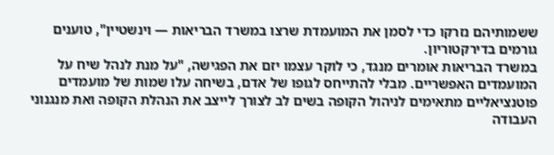ששמותיהם נזרקו כדי לסמן את המועמדת שרצו במשרד הבריאות — וינשטיין", טוענים גורמים בדירקטוריון.
במשרד הבריאות אומרים מנגד, כי לוקר עצמו יזם את הפגישה, "על מנת לנהל שיח על המועמדים האפשריים. מבלי להתייחס לגופו של אדם, בשיחה עלו שמות של מועמדים פוטנציאליים מתאימים לניהול הקופה בשים לב לצורך לייצב את הנהלת הקופה ואת מנגנוני העבודה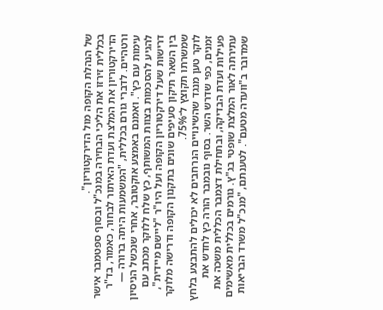של הנהלת הקופה מול הדירקטוריון".
בכללית זירזו את הליכי הבחירה במנכ"ל ובסוף ספטמבר אישר הדירקטוריון את המלצת ועדת האיתור לבחור, כאמור, בד"ר ורטהיים. לדברי גורם בכללית, "המשמעות היתה ברורה — עימות עם כץ". ואמנם באמצע אוקטובר, אחרי שנכשל הניסיון להגיע להסכמות בצוות המשותף, כץ שלח ללוקר מכתב עם דרישות שעל דירקטוריון הקופה ועל היו"ר "ליישם מיידית", בין השאר תיקון סעיפים שונים בתקנון הקופה ודרישה מלוקר שמשרתו תקוצץ ל־75%.
לוקר טען מנגד שהשינויים הנרחבים לא יכולים להתבצע בלחץ זמנים, כפי שדרש השר. בסוף נובמבר הורה כץ לחדש את פעילות ועדת הבדיקה, ובתחילת דצמבר הכללית משכה את עתירתה לאור המלצת שופטי בג"ץ. גורמים בכללית מאשימים שמדובר ב"וועדה מטעם". לטענתם, "מנכ"ל משרד הבריאות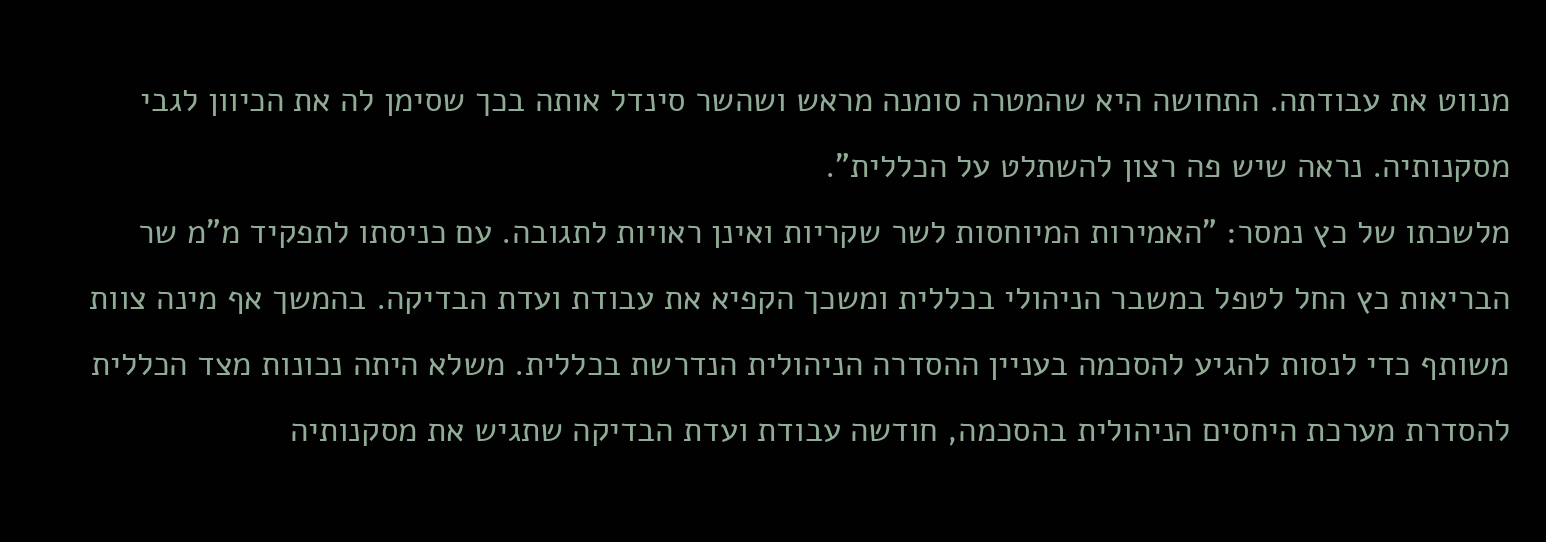מנווט את עבודתה. התחושה היא שהמטרה סומנה מראש ושהשר סינדל אותה בכך שסימן לה את הכיוון לגבי מסקנותיה. נראה שיש פה רצון להשתלט על הכללית".
מלשכתו של כץ נמסר: "האמירות המיוחסות לשר שקריות ואינן ראויות לתגובה. עם כניסתו לתפקיד מ"מ שר הבריאות כץ החל לטפל במשבר הניהולי בכללית ומשכך הקפיא את עבודת ועדת הבדיקה. בהמשך אף מינה צוות משותף כדי לנסות להגיע להסכמה בעניין ההסדרה הניהולית הנדרשת בכללית. משלא היתה נכונות מצד הכללית להסדרת מערכת היחסים הניהולית בהסכמה, חודשה עבודת ועדת הבדיקה שתגיש את מסקנותיה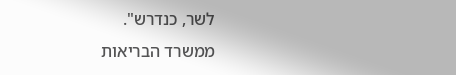לשר, כנדרש".
ממשרד הבריאות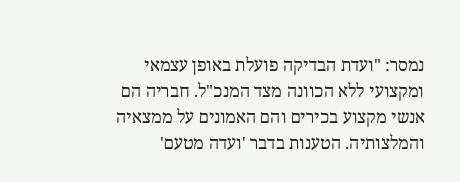נמסר: "ועדת הבדיקה פועלת באופן עצמאי ומקצועי ללא הכוונה מצד המנכ"ל. חבריה הם אנשי מקצוע בכירים והם האמונים על ממצאיה והמלצותיה. הטענות בדבר 'ועדה מטעם'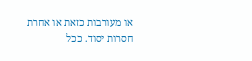או מעורבות כזאת או אחרת חסרות יסוד. ככל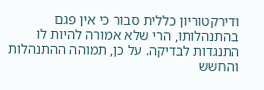ודירקטוריון כללית סבור כי אין פגם בהתנהלותו, הרי שלא אמורה להיות לו התנגדות לבדיקה. על כן, תמוהה ההתנהלות והחשש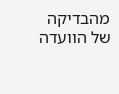מהבדיקה של הוועדה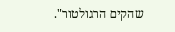שהקים הרגולטור".